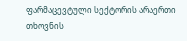ფარმაცევტული სექტორის არაერთი თხოვნის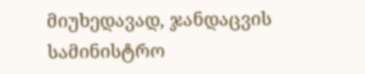მიუხედავად, ჯანდაცვის სამინისტრო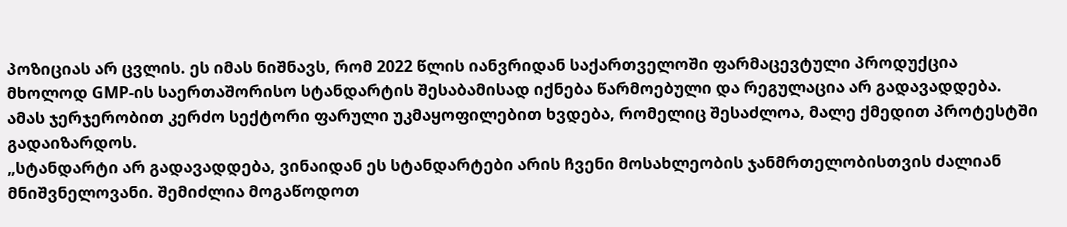პოზიციას არ ცვლის. ეს იმას ნიშნავს, რომ 2022 წლის იანვრიდან საქართველოში ფარმაცევტული პროდუქცია მხოლოდ GMP-ის საერთაშორისო სტანდარტის შესაბამისად იქნება წარმოებული და რეგულაცია არ გადავადდება. ამას ჯერჯერობით კერძო სექტორი ფარული უკმაყოფილებით ხვდება, რომელიც შესაძლოა, მალე ქმედით პროტესტში გადაიზარდოს.
„სტანდარტი არ გადავადდება, ვინაიდან ეს სტანდარტები არის ჩვენი მოსახლეობის ჯანმრთელობისთვის ძალიან მნიშვნელოვანი. შემიძლია მოგაწოდოთ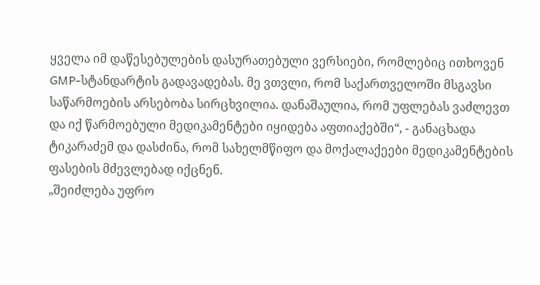ყველა იმ დაწესებულების დასურათებული ვერსიები, რომლებიც ითხოვენ GMP-სტანდარტის გადავადებას. მე ვთვლი, რომ საქართველოში მსგავსი საწარმოების არსებობა სირცხვილია. დანაშაულია, რომ უფლებას ვაძლევთ და იქ წარმოებული მედიკამენტები იყიდება აფთიაქებში“, - განაცხადა ტიკარაძემ და დასძინა, რომ სახელმწიფო და მოქალაქეები მედიკამენტების ფასების მძევლებად იქცნენ.
„შეიძლება უფრო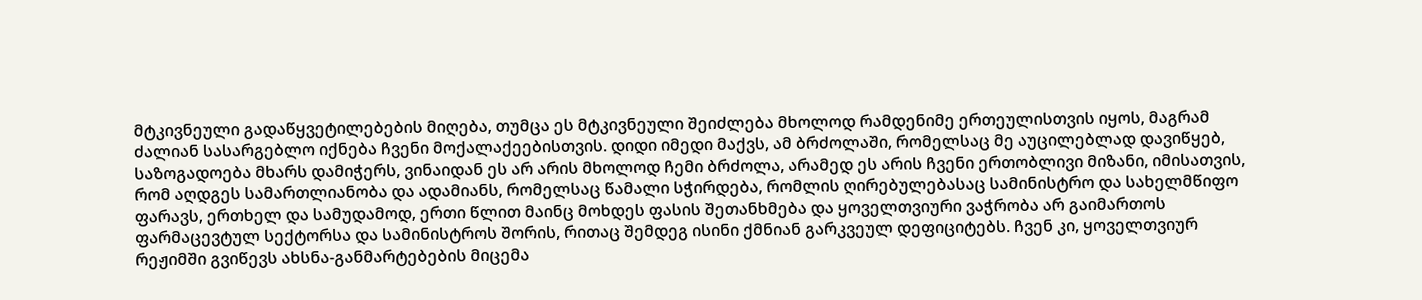მტკივნეული გადაწყვეტილებების მიღება, თუმცა ეს მტკივნეული შეიძლება მხოლოდ რამდენიმე ერთეულისთვის იყოს, მაგრამ ძალიან სასარგებლო იქნება ჩვენი მოქალაქეებისთვის. დიდი იმედი მაქვს, ამ ბრძოლაში, რომელსაც მე აუცილებლად დავიწყებ, საზოგადოება მხარს დამიჭერს, ვინაიდან ეს არ არის მხოლოდ ჩემი ბრძოლა, არამედ ეს არის ჩვენი ერთობლივი მიზანი, იმისათვის, რომ აღდგეს სამართლიანობა და ადამიანს, რომელსაც წამალი სჭირდება, რომლის ღირებულებასაც სამინისტრო და სახელმწიფო ფარავს, ერთხელ და სამუდამოდ, ერთი წლით მაინც მოხდეს ფასის შეთანხმება და ყოველთვიური ვაჭრობა არ გაიმართოს ფარმაცევტულ სექტორსა და სამინისტროს შორის, რითაც შემდეგ ისინი ქმნიან გარკვეულ დეფიციტებს. ჩვენ კი, ყოველთვიურ რეჟიმში გვიწევს ახსნა-განმარტებების მიცემა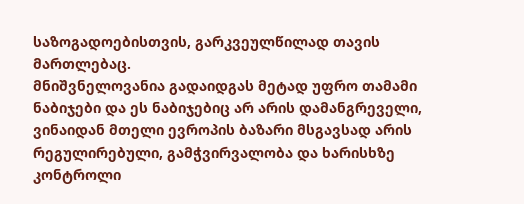საზოგადოებისთვის, გარკვეულწილად თავის მართლებაც.
მნიშვნელოვანია გადაიდგას მეტად უფრო თამამი ნაბიჯები და ეს ნაბიჯებიც არ არის დამანგრეველი, ვინაიდან მთელი ევროპის ბაზარი მსგავსად არის რეგულირებული, გამჭვირვალობა და ხარისხზე კონტროლი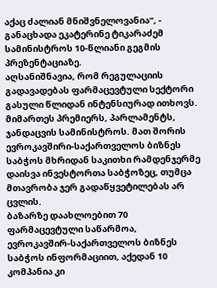აქაც ძალიან მნიშვნელოვანია“, - განაცხადა ეკატერინე ტიკარაძემ სამინისტროს 10-წლიანი გეგმის პრეზენტაციაზე.
აღსანიშნავია, რომ რეგულაციის გადავადებას ფარმაცევტული სექტორი გასული წლიდან ინტენსიურად ითხოვს. მიმართეს პრემიერს, პარლამენტს, ჯანდაცვის სამინისტროს. მათ შორის ევროკავშირი-საქართველოს ბიზნეს საბჭოს მხრიდან საკითხი რამდენჯერმე დაისვა ინვესტორთა საბჭოზეც, თუმცა მთავრობა ჯერ გადაწყვეტილებას არ ცვლის.
ბაზარზე დაახლოებით 70 ფარმაცევტული საწარმოა, ევროკავშირ-საქართველოს ბიზნეს საბჭოს ინფორმაციით, აქედან 10 კომპანია კი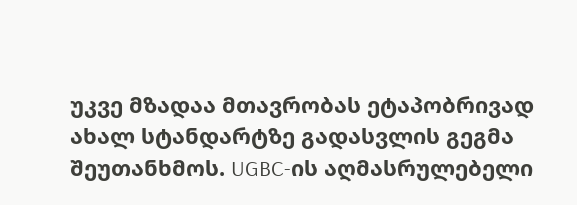უკვე მზადაა მთავრობას ეტაპობრივად ახალ სტანდარტზე გადასვლის გეგმა შეუთანხმოს. UGBC-ის აღმასრულებელი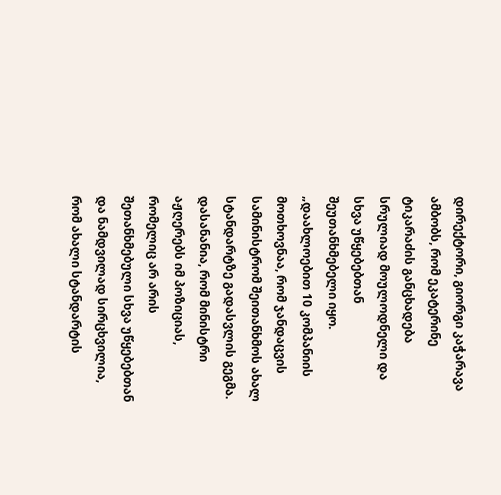დირექტორი, გიორგი კაჭარავა ამბობს, რომ ეკატერინე ტიკარაძის განცხადება სრულიად მოულოდნელი და სხვა უწყებებთან შეუთანხმებელი იყო.
„დაახლოებით 10 კომპანიის მოთხოვნაა, რომ ჯანდაცვის სამინისტრომ შეითანხმოს ახალ სტანდარტზე გადასვლის გეგმა. დასანანია, რომ მინისტრი აჟღერებს იმ პოზიციას, რომელიც არ არის შეთანხმებული სხვა უწყებებთან და ნამდვილად სირცხვილია, რომ ახალი სტანდარტის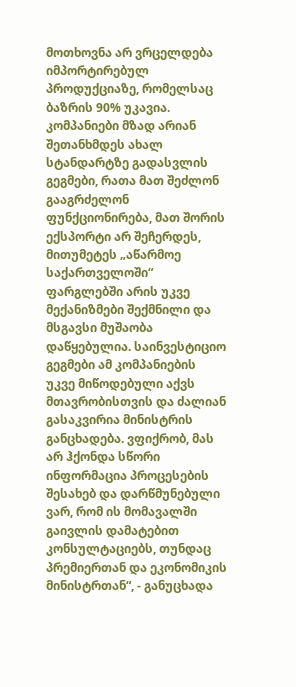მოთხოვნა არ ვრცელდება იმპორტირებულ პროდუქციაზე, რომელსაც ბაზრის 90% უკავია.
კომპანიები მზად არიან შეთანხმდეს ახალ სტანდარტზე გადასვლის გეგმები, რათა მათ შეძლონ გააგრძელონ ფუნქციონირება, მათ შორის ექსპორტი არ შეჩერდეს, მითუმეტეს „აწარმოე საქართველოში“ ფარგლებში არის უკვე მექანიზმები შექმნილი და მსგავსი მუშაობა დაწყებულია. საინვესტიციო გეგმები ამ კომპანიების უკვე მიწოდებული აქვს მთავრობისთვის და ძალიან გასაკვირია მინისტრის განცხადება. ვფიქრობ, მას არ ჰქონდა სწორი ინფორმაცია პროცესების შესახებ და დარწმუნებული ვარ, რომ ის მომავალში გაივლის დამატებით კონსულტაციებს, თუნდაც პრემიერთან და ეკონომიკის მინისტრთან“, - განუცხადა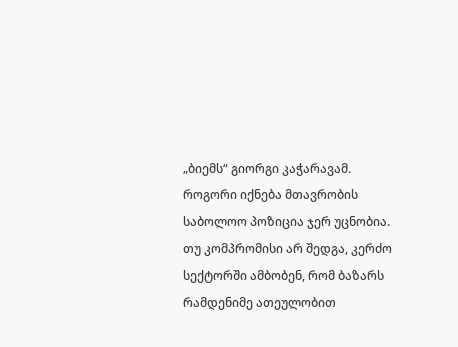„ბიემს“ გიორგი კაჭარავამ.
როგორი იქნება მთავრობის საბოლოო პოზიცია ჯერ უცნობია. თუ კომპრომისი არ შედგა, კერძო სექტორში ამბობენ, რომ ბაზარს რამდენიმე ათეულობით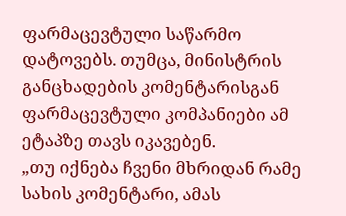ფარმაცევტული საწარმო დატოვებს. თუმცა, მინისტრის განცხადების კომენტარისგან ფარმაცევტული კომპანიები ამ ეტაპზე თავს იკავებენ.
„თუ იქნება ჩვენი მხრიდან რამე სახის კომენტარი, ამას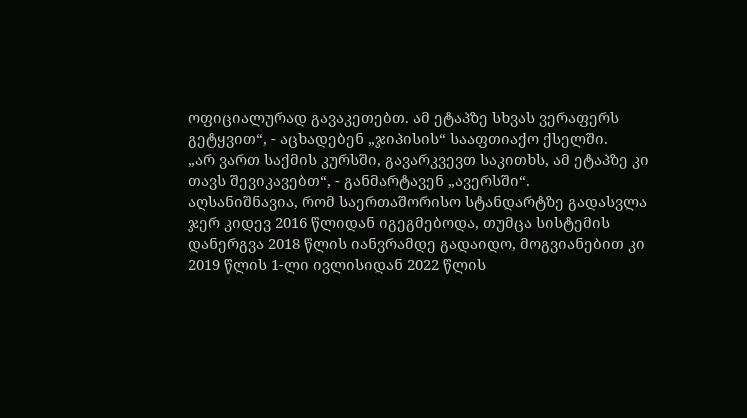ოფიციალურად გავაკეთებთ. ამ ეტაპზე სხვას ვერაფერს გეტყვით“, - აცხადებენ „ჯიპისის“ სააფთიაქო ქსელში.
„არ ვართ საქმის კურსში, გავარკვევთ საკითხს, ამ ეტაპზე კი თავს შევიკავებთ“, - განმარტავენ „ავერსში“.
აღსანიშნავია, რომ საერთაშორისო სტანდარტზე გადასვლა ჯერ კიდევ 2016 წლიდან იგეგმებოდა, თუმცა სისტემის დანერგვა 2018 წლის იანვრამდე გადაიდო, მოგვიანებით კი 2019 წლის 1-ლი ივლისიდან 2022 წლის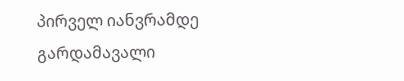პირველ იანვრამდე გარდამავალი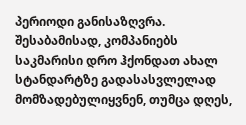პერიოდი განისაზღვრა. შესაბამისად, კომპანიებს საკმარისი დრო ჰქონდათ ახალ სტანდარტზე გადასასვლელად მომზადებულიყვნენ, თუმცა დღეს,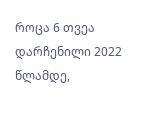როცა 6 თვეა დარჩენილი 2022 წლამდე,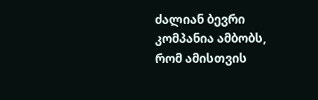ძალიან ბევრი კომპანია ამბობს, რომ ამისთვის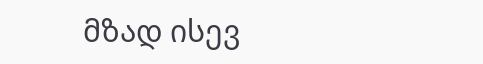მზად ისევ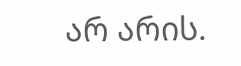არ არის.